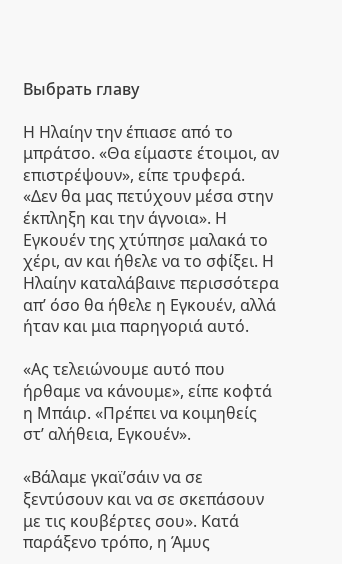Выбрать главу

Η Ηλαίην την έπιασε από το μπράτσο. «Θα είμαστε έτοιμοι, αν επιστρέψουν», είπε τρυφερά. «Δεν θα μας πετύχουν μέσα στην έκπληξη και την άγνοια». Η Εγκουέν της χτύπησε μαλακά το χέρι, αν και ήθελε να το σφίξει. Η Ηλαίην καταλάβαινε περισσότερα απ’ όσο θα ήθελε η Εγκουέν, αλλά ήταν και μια παρηγοριά αυτό.

«Ας τελειώνουμε αυτό που ήρθαμε να κάνουμε», είπε κοφτά η Μπάιρ. «Πρέπει να κοιμηθείς στ’ αλήθεια, Εγκουέν».

«Βάλαμε γκαϊ’σάιν να σε ξεντύσουν και να σε σκεπάσουν με τις κουβέρτες σου». Κατά παράξενο τρόπο, η Άμυς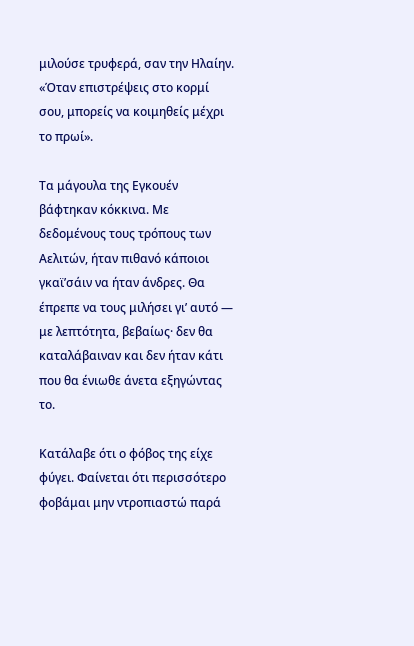μιλούσε τρυφερά, σαν την Ηλαίην. «Όταν επιστρέψεις στο κορμί σου, μπορείς να κοιμηθείς μέχρι το πρωί».

Τα μάγουλα της Εγκουέν βάφτηκαν κόκκινα. Με δεδομένους τους τρόπους των Αελιτών, ήταν πιθανό κάποιοι γκαϊ’σάιν να ήταν άνδρες. Θα έπρεπε να τους μιλήσει γι’ αυτό ― με λεπτότητα, βεβαίως· δεν θα καταλάβαιναν και δεν ήταν κάτι που θα ένιωθε άνετα εξηγώντας το.

Κατάλαβε ότι ο φόβος της είχε φύγει. Φαίνεται ότι περισσότερο φοβάμαι μην ντροπιαστώ παρά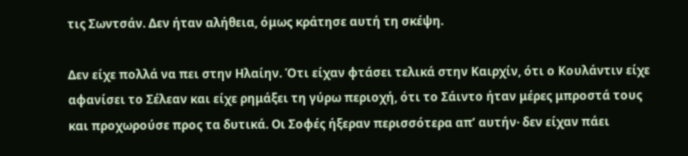τις Σωντσάν. Δεν ήταν αλήθεια, όμως κράτησε αυτή τη σκέψη.

Δεν είχε πολλά να πει στην Ηλαίην. Ότι είχαν φτάσει τελικά στην Καιρχίν, ότι ο Κουλάντιν είχε αφανίσει το Σέλεαν και είχε ρημάξει τη γύρω περιοχή, ότι το Σάιντο ήταν μέρες μπροστά τους και προχωρούσε προς τα δυτικά. Οι Σοφές ήξεραν περισσότερα απ’ αυτήν· δεν είχαν πάει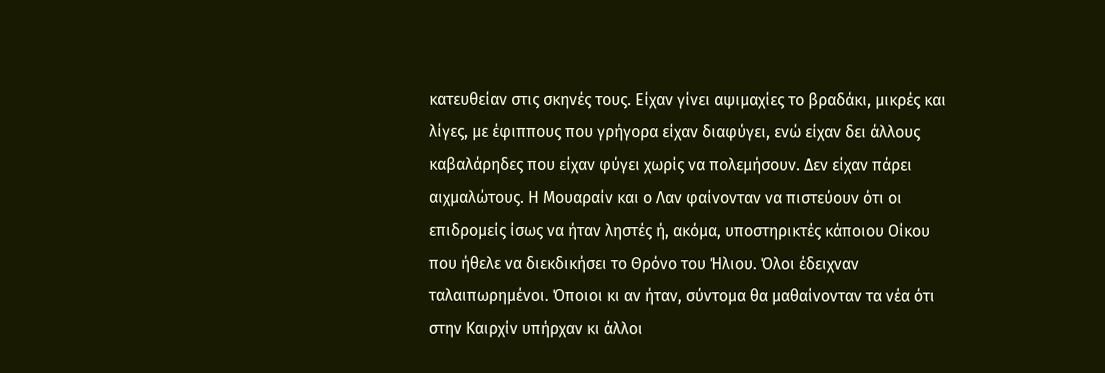κατευθείαν στις σκηνές τους. Είχαν γίνει αψιμαχίες το βραδάκι, μικρές και λίγες, με έφιππους που γρήγορα είχαν διαφύγει, ενώ είχαν δει άλλους καβαλάρηδες που είχαν φύγει χωρίς να πολεμήσουν. Δεν είχαν πάρει αιχμαλώτους. Η Μουαραίν και ο Λαν φαίνονταν να πιστεύουν ότι οι επιδρομείς ίσως να ήταν ληστές ή, ακόμα, υποστηρικτές κάποιου Οίκου που ήθελε να διεκδικήσει το Θρόνο του Ήλιου. Όλοι έδειχναν ταλαιπωρημένοι. Όποιοι κι αν ήταν, σύντομα θα μαθαίνονταν τα νέα ότι στην Καιρχίν υπήρχαν κι άλλοι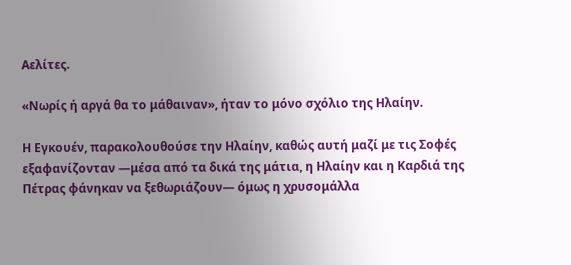Αελίτες.

«Νωρίς ή αργά θα το μάθαιναν», ήταν το μόνο σχόλιο της Ηλαίην.

Η Εγκουέν, παρακολουθούσε την Ηλαίην, καθώς αυτή μαζί με τις Σοφές εξαφανίζονταν —μέσα από τα δικά της μάτια, η Ηλαίην και η Καρδιά της Πέτρας φάνηκαν να ξεθωριάζουν― όμως η χρυσομάλλα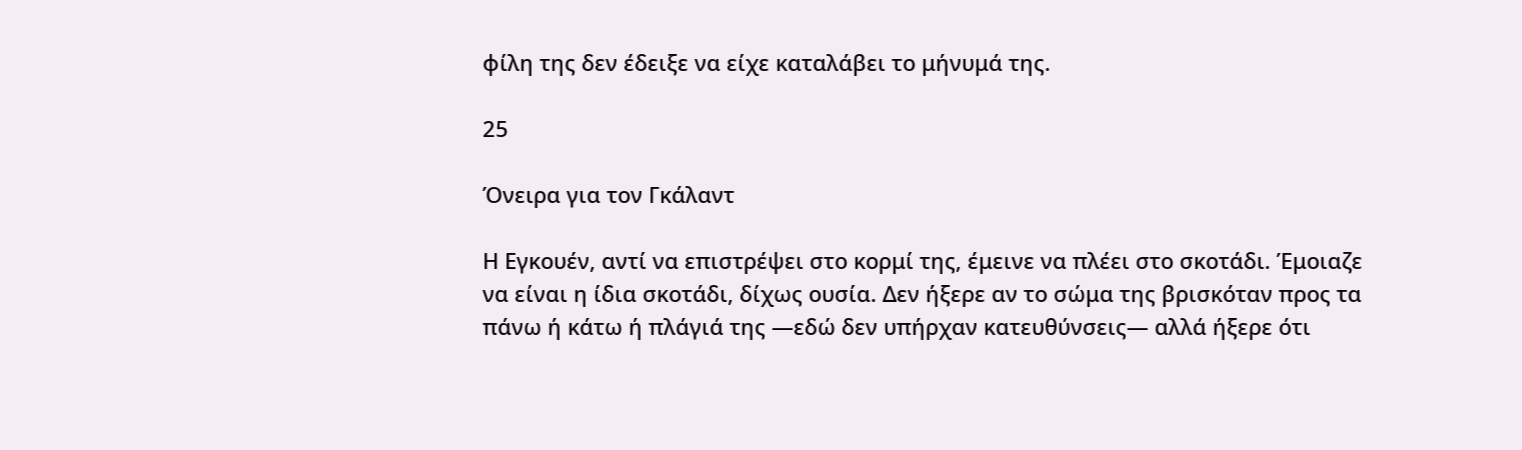φίλη της δεν έδειξε να είχε καταλάβει το μήνυμά της.

25

Όνειρα για τον Γκάλαντ

Η Εγκουέν, αντί να επιστρέψει στο κορμί της, έμεινε να πλέει στο σκοτάδι. Έμοιαζε να είναι η ίδια σκοτάδι, δίχως ουσία. Δεν ήξερε αν το σώμα της βρισκόταν προς τα πάνω ή κάτω ή πλάγιά της —εδώ δεν υπήρχαν κατευθύνσεις― αλλά ήξερε ότι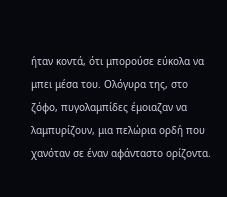ήταν κοντά, ότι μπορούσε εύκολα να μπει μέσα του. Ολόγυρα της, στο ζόφο, πυγολαμπίδες έμοιαζαν να λαμπυρίζουν, μια πελώρια ορδή που χανόταν σε έναν αφάνταστο ορίζοντα.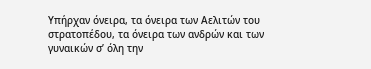Υπήρχαν όνειρα, τα όνειρα των Αελιτών του στρατοπέδου, τα όνειρα των ανδρών και των γυναικών σ’ όλη την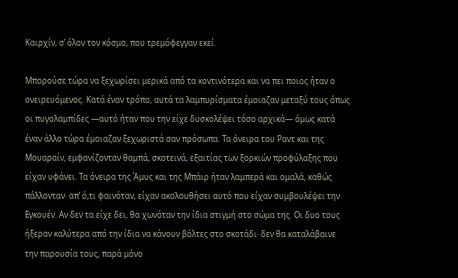Καιρχίν, σ’ όλον τον κόσμο, που τρεμόφεγγαν εκεί.

Μπορούσε τώρα να ξεχωρίσει μερικά από τα κοντινότερα και να πει ποιος ήταν ο ονειρευόμενος. Κατά έναν τρόπο, αυτά τα λαμπυρίσματα έμοιαζαν μεταξύ τους όπως οι πυγολαμπίδες —αυτό ήταν που την είχε δυσκολέψει τόσο αρχικά― όμως κατά έναν άλλο τώρα έμοιαζαν ξεχωριστά σαν πρόσωπα. Τα όνειρα του Ραντ και της Μουαραίν, εμφανίζονταν θαμπά, σκοτεινά, εξαιτίας των ξορκιών προφύλαξης που είχαν υφάνει. Τα όνειρα της Άμυς και της Μπάιρ ήταν λαμπερά και ομαλά, καθώς πάλλονταν· απ’ ό,τι φαινόταν, είχαν ακολουθήσει αυτό που είχαν συμβουλέψει την Εγκουέν. Αν δεν τα είχε δει, θα χωνόταν την ίδια στιγμή στο σώμα της. Οι δυο τους ήξεραν καλύτερα από την ίδια να κάνουν βόλτες στο σκοτάδι· δεν θα καταλάβαινε την παρουσία τους, παρά μόνο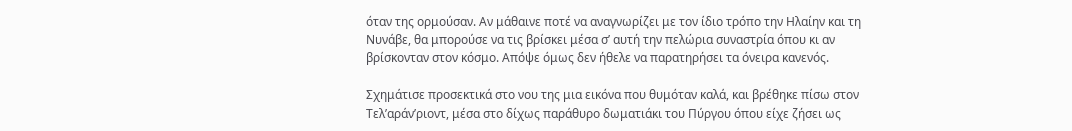όταν της ορμούσαν. Αν μάθαινε ποτέ να αναγνωρίζει με τον ίδιο τρόπο την Ηλαίην και τη Νυνάβε, θα μπορούσε να τις βρίσκει μέσα σ’ αυτή την πελώρια συναστρία όπου κι αν βρίσκονταν στον κόσμο. Απόψε όμως δεν ήθελε να παρατηρήσει τα όνειρα κανενός.

Σχημάτισε προσεκτικά στο νου της μια εικόνα που θυμόταν καλά, και βρέθηκε πίσω στον Τελ’αράν’ριοντ, μέσα στο δίχως παράθυρο δωματιάκι του Πύργου όπου είχε ζήσει ως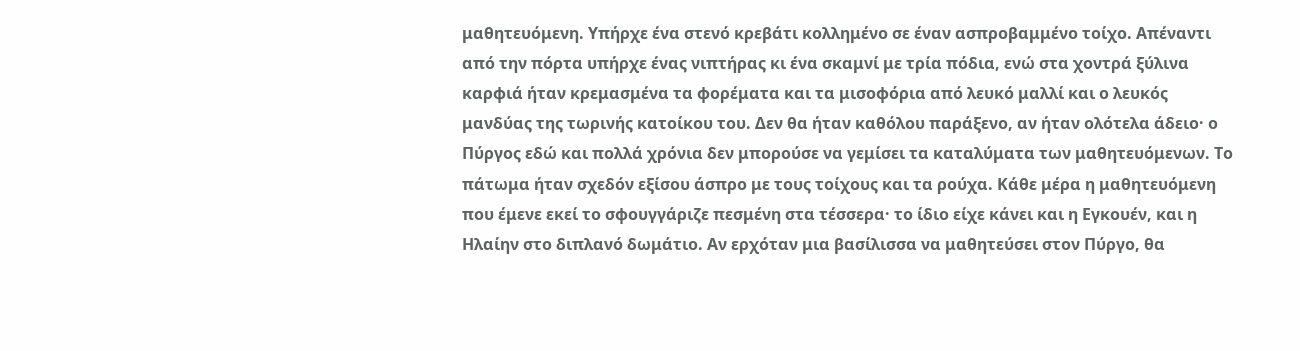μαθητευόμενη. Υπήρχε ένα στενό κρεβάτι κολλημένο σε έναν ασπροβαμμένο τοίχο. Απέναντι από την πόρτα υπήρχε ένας νιπτήρας κι ένα σκαμνί με τρία πόδια, ενώ στα χοντρά ξύλινα καρφιά ήταν κρεμασμένα τα φορέματα και τα μισοφόρια από λευκό μαλλί και ο λευκός μανδύας της τωρινής κατοίκου του. Δεν θα ήταν καθόλου παράξενο, αν ήταν ολότελα άδειο· ο Πύργος εδώ και πολλά χρόνια δεν μπορούσε να γεμίσει τα καταλύματα των μαθητευόμενων. Το πάτωμα ήταν σχεδόν εξίσου άσπρο με τους τοίχους και τα ρούχα. Κάθε μέρα η μαθητευόμενη που έμενε εκεί το σφουγγάριζε πεσμένη στα τέσσερα· το ίδιο είχε κάνει και η Εγκουέν, και η Ηλαίην στο διπλανό δωμάτιο. Αν ερχόταν μια βασίλισσα να μαθητεύσει στον Πύργο, θα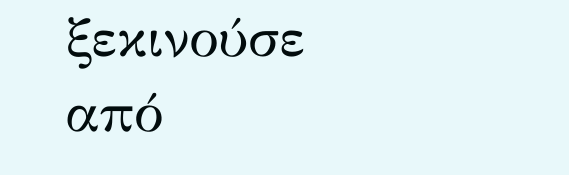ξεκινούσε από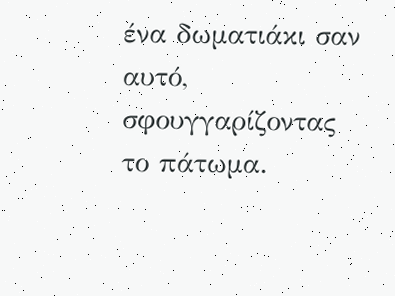ένα δωματιάκι σαν αυτό, σφουγγαρίζοντας το πάτωμα.